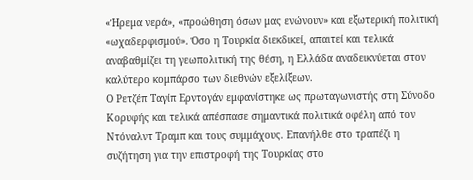«Ήρεμα νερά», «προώθηση όσων μας ενώνουν» και εξωτερική πολιτική «ωχαδερφισμού». Όσο η Τουρκία διεκδικεί, απαιτεί και τελικά αναβαθμίζει τη γεωπολιτική της θέση, η Ελλάδα αναδεικνύεται στον καλύτερο κομπάρσο των διεθνών εξελίξεων.
Ο Ρετζέπ Ταγίπ Ερντογάν εμφανίστηκε ως πρωταγωνιστής στη Σύνοδο Κορυφής και τελικά απέσπασε σημαντικά πολιτικά οφέλη από τον Ντόναλντ Τραμπ και τους συμμάχους. Επανήλθε στο τραπέζι η συζήτηση για την επιστροφή της Τουρκίας στο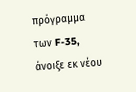πρόγραμμα των F-35, άνοιξε εκ νέου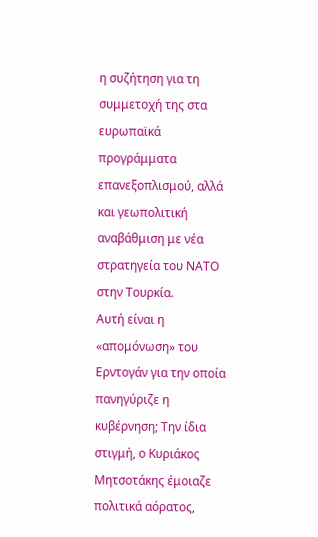η συζήτηση για τη συμμετοχή της στα ευρωπαϊκά προγράμματα επανεξοπλισμού, αλλά και γεωπολιτική αναβάθμιση με νέα στρατηγεία του ΝΑΤΟ στην Τουρκία.
Αυτή είναι η «απομόνωση» του Ερντογάν για την οποία πανηγύριζε η κυβέρνηση; Την ίδια στιγμή, ο Κυριάκος Μητσοτάκης έμοιαζε πολιτικά αόρατος,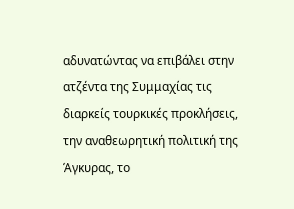αδυνατώντας να επιβάλει στην ατζέντα της Συμμαχίας τις διαρκείς τουρκικές προκλήσεις, την αναθεωρητική πολιτική της Άγκυρας, το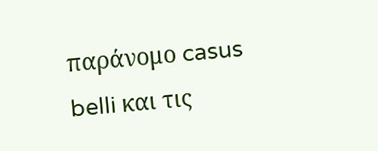παράνομο casus belli και τις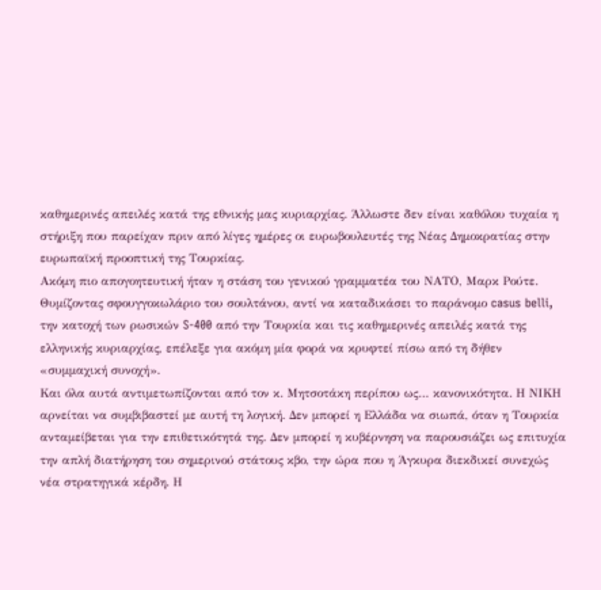καθημερινές απειλές κατά της εθνικής μας κυριαρχίας. Άλλωστε δεν είναι καθόλου τυχαία η στήριξη που παρείχαν πριν από λίγες ημέρες οι ευρωβουλευτές της Νέας Δημοκρατίας στην ευρωπαϊκή προοπτική της Τουρκίας.
Ακόμη πιο απογοητευτική ήταν η στάση του γενικού γραμματέα του ΝΑΤΟ, Μαρκ Ρούτε. Θυμίζοντας σφουγγοκωλάριο του σουλτάνου, αντί να καταδικάσει το παράνομο casus belli, την κατοχή των ρωσικών S-400 από την Τουρκία και τις καθημερινές απειλές κατά της ελληνικής κυριαρχίας, επέλεξε για ακόμη μία φορά να κρυφτεί πίσω από τη δήθεν «συμμαχική συνοχή».
Και όλα αυτά αντιμετωπίζονται από τον κ. Μητσοτάκη περίπου ως… κανονικότητα. Η ΝΙΚΗ αρνείται να συμβιβαστεί με αυτή τη λογική. Δεν μπορεί η Ελλάδα να σιωπά, όταν η Τουρκία ανταμείβεται για την επιθετικότητά της. Δεν μπορεί η κυβέρνηση να παρουσιάζει ως επιτυχία την απλή διατήρηση του σημερινού στάτους κβο, την ώρα που η Άγκυρα διεκδικεί συνεχώς νέα στρατηγικά κέρδη. Η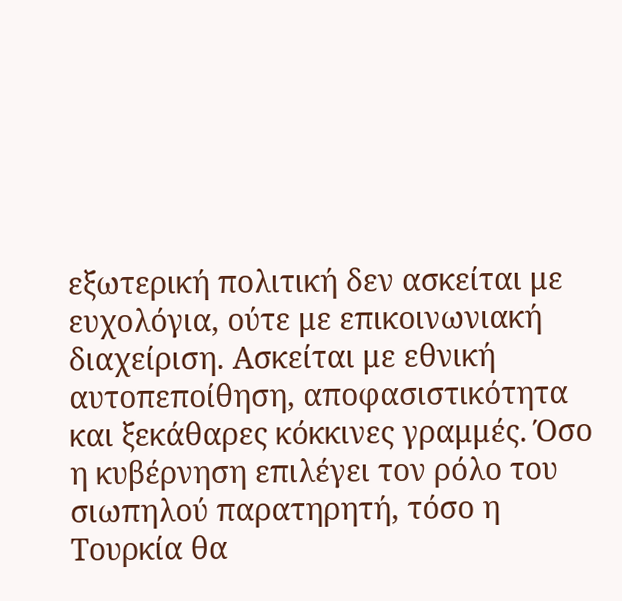εξωτερική πολιτική δεν ασκείται με ευχολόγια, ούτε με επικοινωνιακή διαχείριση. Ασκείται με εθνική αυτοπεποίθηση, αποφασιστικότητα και ξεκάθαρες κόκκινες γραμμές. Όσο η κυβέρνηση επιλέγει τον ρόλο του σιωπηλού παρατηρητή, τόσο η Τουρκία θα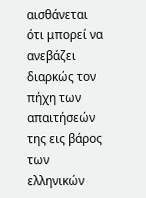αισθάνεται ότι μπορεί να ανεβάζει διαρκώς τον πήχη των απαιτήσεών της εις βάρος των ελληνικών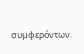συμφερόντων.